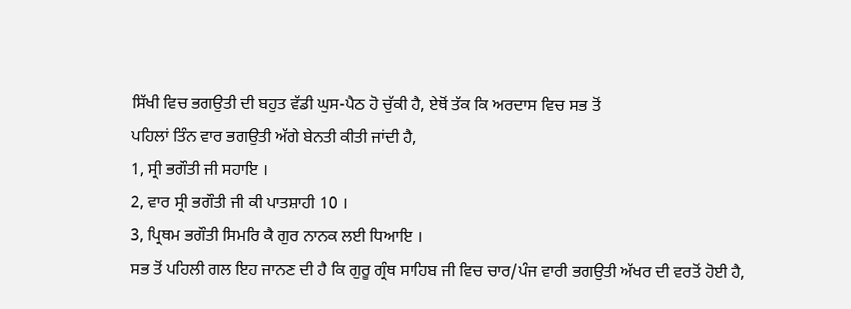ਸਿੱਖੀ ਵਿਚ ਭਗਉਤੀ ਦੀ ਬਹੁਤ ਵੱਡੀ ਘੁਸ-ਪੈਠ ਹੋ ਚੁੱਕੀ ਹੈ, ਏਥੋਂ ਤੱਕ ਕਿ ਅਰਦਾਸ ਵਿਚ ਸਭ ਤੋਂ
ਪਹਿਲਾਂ ਤਿੰਨ ਵਾਰ ਭਗਉਤੀ ਅੱਗੇ ਬੇਨਤੀ ਕੀਤੀ ਜਾਂਦੀ ਹੈ,
1, ਸ੍ਰੀ ਭਗੌਤੀ ਜੀ ਸਹਾਇ ।
2, ਵਾਰ ਸ੍ਰੀ ਭਗੌਤੀ ਜੀ ਕੀ ਪਾਤਸ਼ਾਹੀ 10 ।
3, ਪ੍ਰਿਥਮ ਭਗੌਤੀ ਸਿਮਰਿ ਕੈ ਗੁਰ ਨਾਨਕ ਲਈ ਧਿਆਇ ।
ਸਭ ਤੋਂ ਪਹਿਲੀ ਗਲ ਇਹ ਜਾਨਣ ਦੀ ਹੈ ਕਿ ਗੁਰੂ ਗ੍ਰੰਥ ਸਾਹਿਬ ਜੀ ਵਿਚ ਚਾਰ/ਪੰਜ ਵਾਰੀ ਭਗਉਤੀ ਅੱਖਰ ਦੀ ਵਰਤੋਂ ਹੋਈ ਹੈ,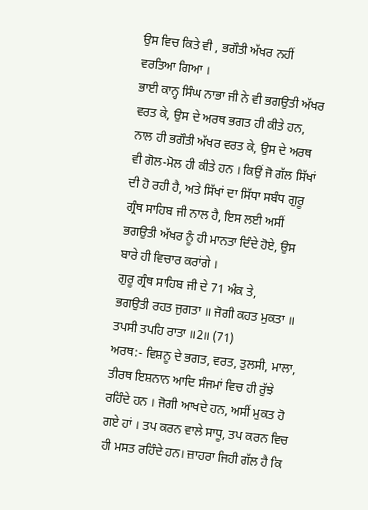ਉਸ ਵਿਚ ਕਿਤੇ ਵੀ , ਭਗੌਤੀ ਅੱਖਰ ਨਹੀਂ ਵਰਤਿਆ ਗਿਆ ।
ਭਾਈ ਕਾਨ੍ਹ ਸਿੰਘ ਨਾਭਾ ਜੀ ਨੇ ਵੀ ਭਗਉਤੀ ਅੱਖਰ ਵਰਤ ਕੇ, ਉਸ ਦੇ ਅਰਥ ਭਗਤ ਹੀ ਕੀਤੇ ਹਨ, ਨਾਲ ਹੀ ਭਗੌਤੀ ਅੱਖਰ ਵਰਤ ਕੇ, ਉਸ ਦੇ ਅਰਥ ਵੀ ਗੋਲ-ਮੋਲ ਹੀ ਕੀਤੇ ਹਨ । ਕਿਉਂ ਜੋ ਗੱਲ ਸਿੱਖਾਂ ਦੀ ਹੋ ਰਹੀ ਹੈ, ਅਤੇ ਸਿੱਖਾਂ ਦਾ ਸਿੱਧਾ ਸਬੰਧ ਗੁਰੂ ਗ੍ਰੰਥ ਸਾਹਿਬ ਜੀ ਨਾਲ ਹੈ, ਇਸ ਲਈ ਅਸੀਂ ਭਗਉਤੀ ਅੱਖਰ ਨੂੰ ਹੀ ਮਾਨਤਾ ਦਿੰਦੇ ਹੋਏ, ਉਸ ਬਾਰੇ ਹੀ ਵਿਚਾਰ ਕਰਾਂਗੇ ।
ਗੁਰੂ ਗ੍ਰੰਥ ਸਾਹਿਬ ਜੀ ਦੇ 71 ਅੰਕ ਤੇ,
ਭਗਉਤੀ ਰਹਤ ਜੁਗਤਾ ॥ ਜੋਗੀ ਕਹਤ ਮੁਕਤਾ ॥ ਤਪਸੀ ਤਪਹਿ ਰਾਤਾ ॥2॥ (71)
ਅਰਥ:- ਵਿਸ਼ਨੂ ਦੇ ਭਗਤ, ਵਰਤ, ਤੁਲਸੀ, ਮਾਲਾ, ਤੀਰਥ ਇਸ਼ਨਾਨ ਆਦਿ ਸੰਜਮਾਂ ਵਿਚ ਹੀ ਰੁੱਝੇ ਰਹਿੰਦੇ ਹਨ । ਜੋਗੀ ਆਖਦੇ ਹਨ, ਅਸੀਂ ਮੁਕਤ ਹੋ ਗਏ ਹਾਂ । ਤਪ ਕਰਨ ਵਾਲੇ ਸਾਧੂ, ਤਪ ਕਰਨ ਵਿਚ ਹੀ ਮਸਤ ਰਹਿੰਦੇ ਹਨ। ਜ਼ਾਹਰਾ ਜਿਹੀ ਗੱਲ ਹੈ ਕਿ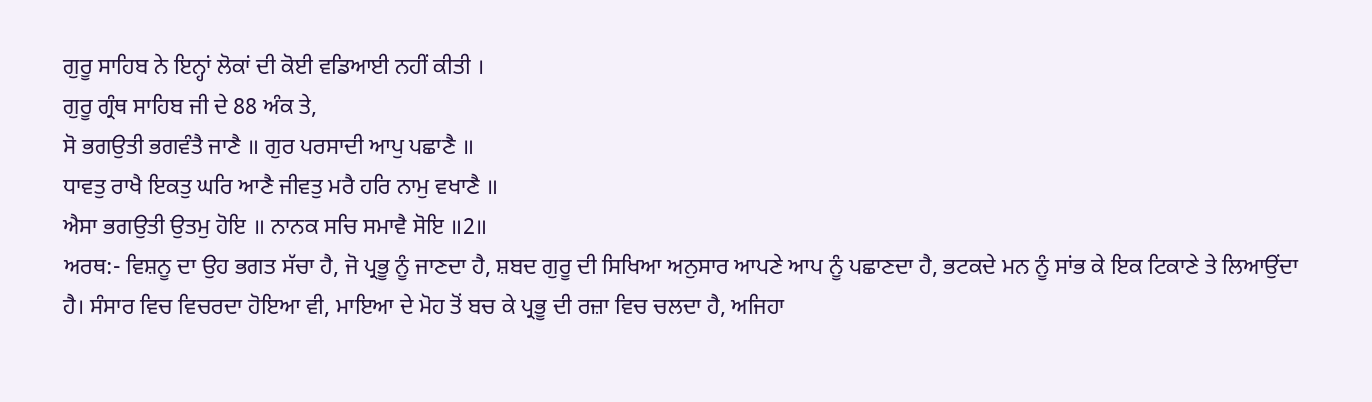ਗੁਰੂ ਸਾਹਿਬ ਨੇ ਇਨ੍ਹਾਂ ਲੋਕਾਂ ਦੀ ਕੋਈ ਵਡਿਆਈ ਨਹੀਂ ਕੀਤੀ ।
ਗੁਰੂ ਗ੍ਰੰਥ ਸਾਹਿਬ ਜੀ ਦੇ 88 ਅੰਕ ਤੇ,
ਸੋ ਭਗਉਤੀ ਭਗਵੰਤੈ ਜਾਣੈ ॥ ਗੁਰ ਪਰਸਾਦੀ ਆਪੁ ਪਛਾਣੈ ॥
ਧਾਵਤੁ ਰਾਖੈ ਇਕਤੁ ਘਰਿ ਆਣੈ ਜੀਵਤੁ ਮਰੈ ਹਰਿ ਨਾਮੁ ਵਖਾਣੈ ॥
ਐਸਾ ਭਗਉਤੀ ਉਤਮੁ ਹੋਇ ॥ ਨਾਨਕ ਸਚਿ ਸਮਾਵੈ ਸੋਇ ॥2॥
ਅਰਥ:- ਵਿਸ਼ਨੂ ਦਾ ਉਹ ਭਗਤ ਸੱਚਾ ਹੈ, ਜੋ ਪ੍ਰਭੂ ਨੂੰ ਜਾਣਦਾ ਹੈ, ਸ਼ਬਦ ਗੁਰੂ ਦੀ ਸਿਖਿਆ ਅਨੁਸਾਰ ਆਪਣੇ ਆਪ ਨੂੰ ਪਛਾਣਦਾ ਹੈ, ਭਟਕਦੇ ਮਨ ਨੂੰ ਸਾਂਭ ਕੇ ਇਕ ਟਿਕਾਣੇ ਤੇ ਲਿਆਉਂਦਾ ਹੈ। ਸੰਸਾਰ ਵਿਚ ਵਿਚਰਦਾ ਹੋਇਆ ਵੀ, ਮਾਇਆ ਦੇ ਮੋਹ ਤੋਂ ਬਚ ਕੇ ਪ੍ਰਭੂ ਦੀ ਰਜ਼ਾ ਵਿਚ ਚਲਦਾ ਹੈ, ਅਜਿਹਾ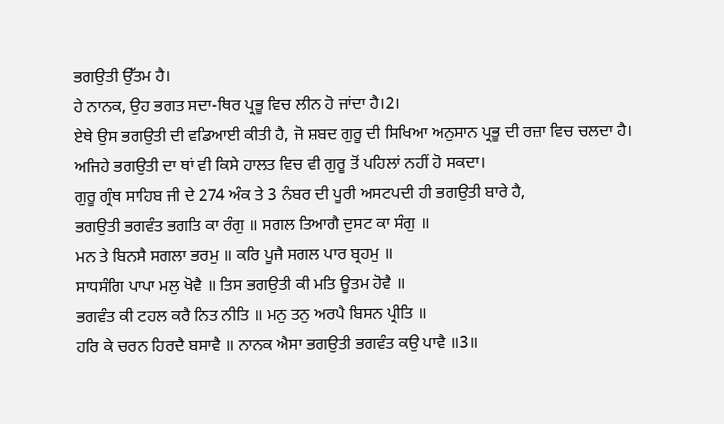ਭਗਉਤੀ ਉੱਤਮ ਹੈ।
ਹੇ ਨਾਨਕ, ਉਹ ਭਗਤ ਸਦਾ-ਥਿਰ ਪ੍ਰਭੂ ਵਿਚ ਲੀਨ ਹੋ ਜਾਂਦਾ ਹੈ।2।
ਏਥੇ ਉਸ ਭਗਉਤੀ ਦੀ ਵਡਿਆਈ ਕੀਤੀ ਹੈ, ਜੋ ਸ਼ਬਦ ਗੁਰੂ ਦੀ ਸਿਖਿਆ ਅਨੁਸਾਨ ਪ੍ਰਭੂ ਦੀ ਰਜ਼ਾ ਵਿਚ ਚਲਦਾ ਹੈ। ਅਜਿਹੇ ਭਗਉਤੀ ਦਾ ਥਾਂ ਵੀ ਕਿਸੇ ਹਾਲਤ ਵਿਚ ਵੀ ਗੁਰੂ ਤੋਂ ਪਹਿਲਾਂ ਨਹੀਂ ਹੋ ਸਕਦਾ।
ਗੁਰੂ ਗ੍ਰੰਥ ਸਾਹਿਬ ਜੀ ਦੇ 274 ਅੰਕ ਤੇ 3 ਨੰਬਰ ਦੀ ਪੂਰੀ ਅਸਟਪਦੀ ਹੀ ਭਗਉਤੀ ਬਾਰੇ ਹੈ,
ਭਗਉਤੀ ਭਗਵੰਤ ਭਗਤਿ ਕਾ ਰੰਗੁ ॥ ਸਗਲ ਤਿਆਗੈ ਦੁਸਟ ਕਾ ਸੰਗੁ ॥
ਮਨ ਤੇ ਬਿਨਸੈ ਸਗਲਾ ਭਰਮੁ ॥ ਕਰਿ ਪੂਜੈ ਸਗਲ ਪਾਰ ਬ੍ਰਹਮੁ ॥
ਸਾਧਸੰਗਿ ਪਾਪਾ ਮਲੁ ਖੋਵੈ ॥ ਤਿਸ ਭਗਉਤੀ ਕੀ ਮਤਿ ਊਤਮ ਹੋਵੈ ॥
ਭਗਵੰਤ ਕੀ ਟਹਲ ਕਰੈ ਨਿਤ ਨੀਤਿ ॥ ਮਨੁ ਤਨੁ ਅਰਪੈ ਬਿਸਨ ਪ੍ਰੀਤਿ ॥
ਹਰਿ ਕੇ ਚਰਨ ਹਿਰਦੈ ਬਸਾਵੈ ॥ ਨਾਨਕ ਐਸਾ ਭਗਉਤੀ ਭਗਵੰਤ ਕਉ ਪਾਵੈ ॥3॥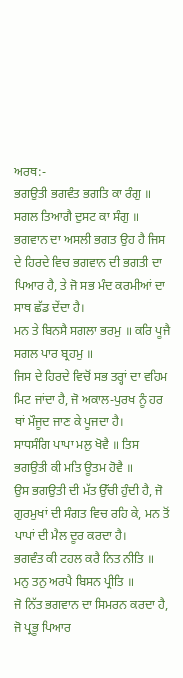ਅਰਥ:-
ਭਗਉਤੀ ਭਗਵੰਤ ਭਗਤਿ ਕਾ ਰੰਗੁ ॥ ਸਗਲ ਤਿਆਗੈ ਦੁਸਟ ਕਾ ਸੰਗੁ ॥
ਭਗਵਾਨ ਦਾ ਅਸਲੀ ਭਗਤ ਉਹ ਹੈ ਜਿਸ ਦੇ ਹਿਰਦੇ ਵਿਚ ਭਗਵਾਨ ਦੀ ਭਗਤੀ ਦਾ ਪਿਆਰ ਹੈ, ਤੇ ਜੋ ਸਭ ਮੰਦ ਕਰਮੀਆਂ ਦਾ ਸਾਥ ਛੱਡ ਦੇਂਦਾ ਹੈ।
ਮਨ ਤੇ ਬਿਨਸੈ ਸਗਲਾ ਭਰਮੁ ॥ ਕਰਿ ਪੂਜੈ ਸਗਲ ਪਾਰ ਬ੍ਰਹਮੁ ॥
ਜਿਸ ਦੇ ਹਿਰਦੇ ਵਿਚੋਂ ਸਭ ਤਰ੍ਹਾਂ ਦਾ ਵਹਿਮ ਮਿਟ ਜਾਂਦਾ ਹੈ, ਜੋ ਅਕਾਲ-ਪੁਰਖ ਨੂੰ ਹਰ ਥਾਂ ਮੌਜੂਦ ਜਾਣ ਕੇ ਪੂਜਦਾ ਹੈ।
ਸਾਧਸੰਗਿ ਪਾਪਾ ਮਲੁ ਖੋਵੈ ॥ ਤਿਸ ਭਗਉਤੀ ਕੀ ਮਤਿ ਊਤਮ ਹੋਵੈ ॥
ਉਸ ਭਗਉਤੀ ਦੀ ਮੱਤ ਉੱਚੀ ਹੁੰਦੀ ਹੈ, ਜੋ ਗੁਰਮੁਖਾਂ ਦੀ ਸੰਗਤ ਵਿਚ ਰਹਿ ਕੇ, ਮਨ ਤੋਂ ਪਾਪਾਂ ਦੀ ਮੈਲ ਦੂਰ ਕਰਦਾ ਹੈ।
ਭਗਵੰਤ ਕੀ ਟਹਲ ਕਰੈ ਨਿਤ ਨੀਤਿ ॥ ਮਨੁ ਤਨੁ ਅਰਪੈ ਬਿਸਨ ਪ੍ਰੀਤਿ ॥
ਜੋ ਨਿੱਤ ਭਗਵਾਨ ਦਾ ਸਿਮਰਨ ਕਰਦਾ ਹੈ, ਜੋ ਪ੍ਰਭੂ ਪਿਆਰ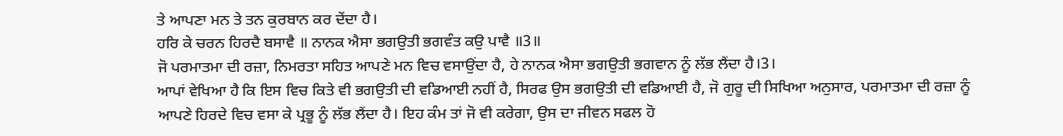ਤੇ ਆਪਣਾ ਮਨ ਤੇ ਤਨ ਕੁਰਬਾਨ ਕਰ ਦੇਂਦਾ ਹੈ।
ਹਰਿ ਕੇ ਚਰਨ ਹਿਰਦੈ ਬਸਾਵੈ ॥ ਨਾਨਕ ਐਸਾ ਭਗਉਤੀ ਭਗਵੰਤ ਕਉ ਪਾਵੈ ॥3॥
ਜੋ ਪਰਮਾਤਮਾ ਦੀ ਰਜ਼ਾ, ਨਿਮਰਤਾ ਸਹਿਤ ਆਪਣੇ ਮਨ ਵਿਚ ਵਸਾਉਂਦਾ ਹੈ, ਹੇ ਨਾਨਕ ਐਸਾ ਭਗਉਤੀ ਭਗਵਾਨ ਨੂੰ ਲੱਭ ਲੈਂਦਾ ਹੈ।3।
ਆਪਾਂ ਵੇਖਿਆ ਹੈ ਕਿ ਇਸ ਵਿਚ ਕਿਤੇ ਵੀ ਭਗਉਤੀ ਦੀ ਵਡਿਆਈ ਨਹੀਂ ਹੈ, ਸਿਰਫ ਉਸ ਭਗਉਤੀ ਦੀ ਵਡਿਆਈ ਹੈ, ਜੋ ਗੁਰੂ ਦੀ ਸਿਖਿਆ ਅਨੁਸਾਰ, ਪਰਮਾਤਮਾ ਦੀ ਰਜ਼ਾ ਨੂੰ ਆਪਣੇ ਹਿਰਦੇ ਵਿਚ ਵਸਾ ਕੇ ਪ੍ਰਭੂ ਨੂੰ ਲੱਭ ਲੈਂਦਾ ਹੈ। ਇਹ ਕੰਮ ਤਾਂ ਜੋ ਵੀ ਕਰੇਗਾ, ਉਸ ਦਾ ਜੀਵਨ ਸਫਲ ਹੋ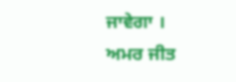ਜਾਵੇਗਾ ।
ਅਮਰ ਜੀਤ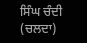ਸਿੰਘ ਚੰਦੀ (ਚਲਦਾ)